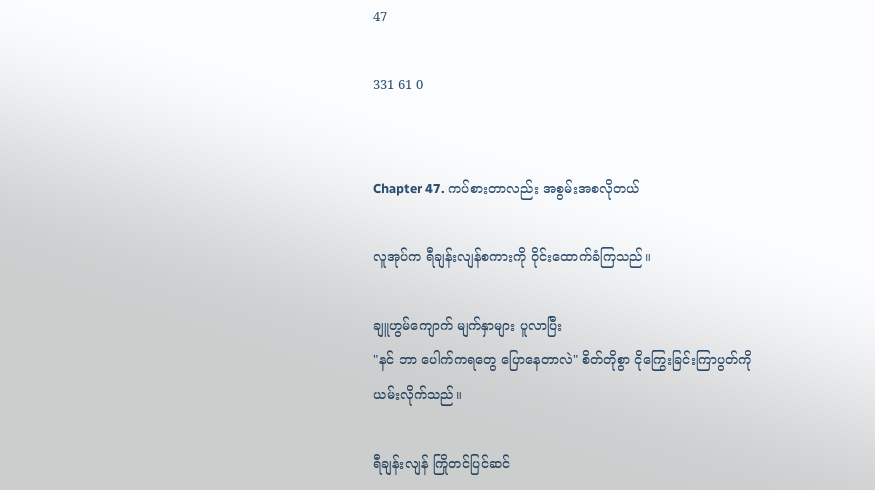47

331 61 0


Chapter 47. ကပ်စားတာလည်း အစွမ်းအစလိုတယ်

လူအုပ်က ရီချန်းလျန်စကားကို ဝိုင်းထောက်ခံကြသည်။

ချူဟွမ်ကျောက် မျက်နှာများ ပူလာပြီး
"နင် ဘာ ပေါက်ကရတွေ ပြောနေတာလဲ" စိတ်တိုစွာ ငိုကြွေးခြင်းကြာပွတ်ကို ယမ်းလိုက်သည်။

ရီချန်းလျန် ကြိုတင်ပြင်ဆင်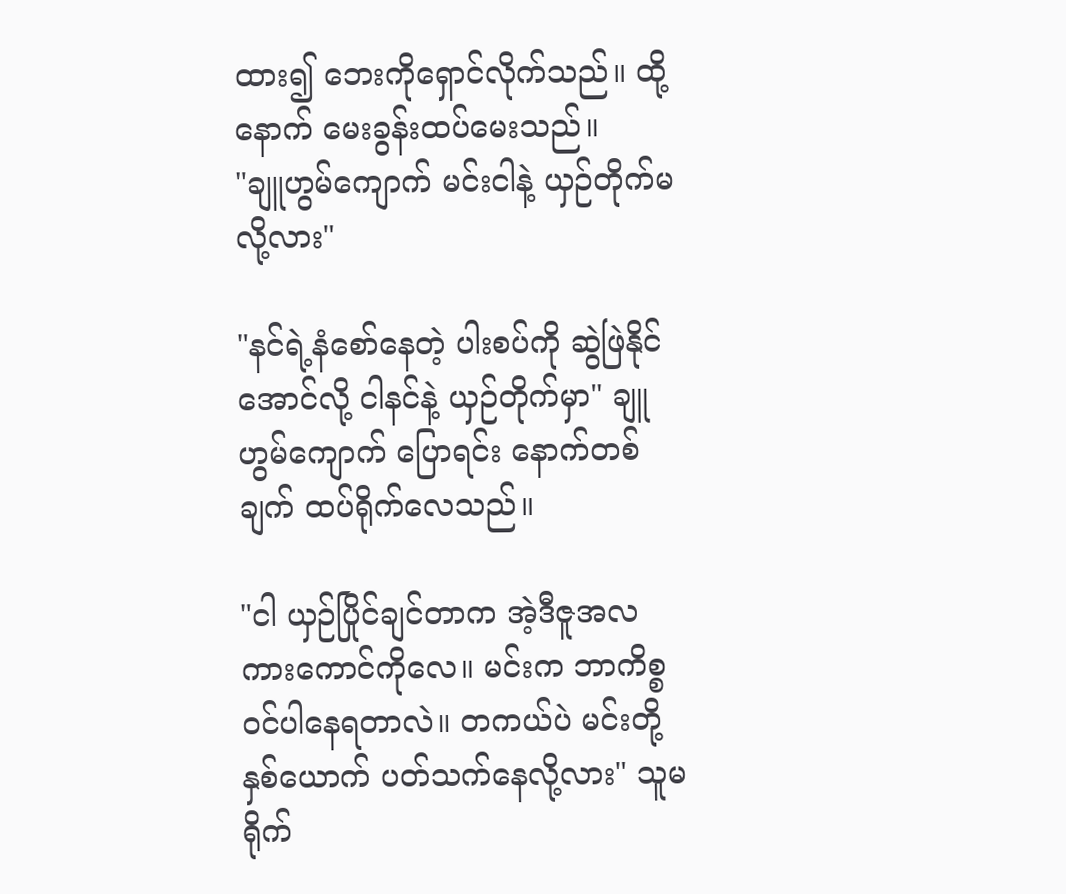ထား၍ ဘေးကိုရှောင်လိုက်သည်။ ထို့နောက် မေးခွန်းထပ်မေးသည်။
"ချူဟွမ်ကျောက် မင်းငါနဲ့ ယှဉ်တိုက်မလို့လား"

"နင်ရဲ့နံစော်နေတဲ့ ပါးစပ်ကို ဆွဲဖြဲနိုင်အောင်လို့ ငါနင်နဲ့ ယှဉ်တိုက်မှာ" ချူဟွမ်ကျောက် ပြောရင်း နောက်တစ်ချက် ထပ်ရိုက်လေသည်။

"ငါ ယှဉ်ပြိုင်ချင်တာက အဲ့ဒီဇူအလကားကောင်ကိုလေ။ မင်းက ဘာကိစ္စဝင်ပါနေရတာလဲ။ တကယ်ပဲ မင်းတို့နှစ်ယောက် ပတ်သက်နေလို့လား" သူမ ရိုက်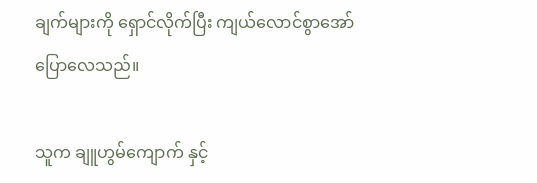ချက်များကို ရှောင်လိုက်ပြီး ကျယ်လောင်စွာအော်ပြောလေသည်။

သူက ချူဟွမ်ကျောက် နှင့်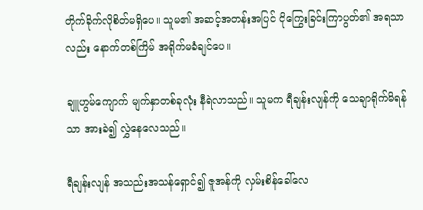တိုက်ခိုက်လိုစိတ်မရှိပေ။ သူမ၏ အဆင့်အတန်းအပြင် ငိုကြွေးခြင်းကြာပွတ်၏ အရသာလည်း နောက်တစ်ကြိမ် အရိုက်မခံချင်ပေ။

ချူဟွမ်ကျောက် မျက်နှာတစ်ခုလုံး နီရဲလာသည်။ သူမက ရီချန်းလျန်ကို သေချာရိုက်မိရန်သာ အားခဲ၍ လွှဲနေလေသည်။

ရီချန်းလျန် အသည်းအသန်ရှောင်၍ ဇူအန်ကို လှမ်းစိန်ခေါ်လေ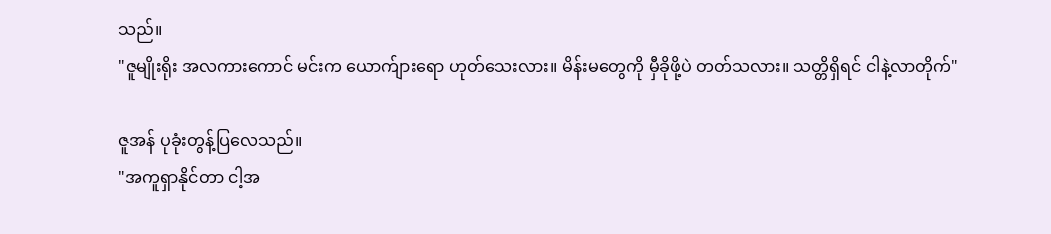သည်။
"ဇူမျိုးရိုး အလကားကောင် မင်းက ယောက်ျားရော ဟုတ်သေးလား။ မိန်းမတွေကို မှီခိုဖို့ပဲ တတ်သလား။ သတ္တိရှိရင် ငါနဲ့လာတိုက်"

ဇူအန် ပုခုံးတွန့်ပြလေသည်။
"အကူရှာနိုင်တာ ငါ့အ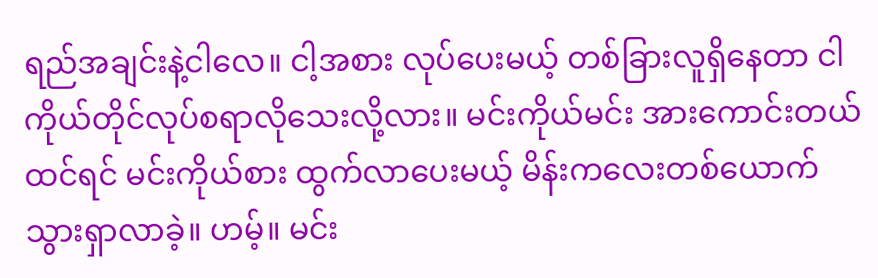ရည်အချင်းနဲ့ငါလေ။ ငါ့အစား လုပ်ပေးမယ့် တစ်ခြားလူရှိနေတာ ငါကိုယ်တိုင်လုပ်စရာလိုသေးလို့လား။ မင်းကိုယ်မင်း အားကောင်းတယ်ထင်ရင် မင်းကိုယ်စား ထွက်လာပေးမယ့် မိန်းကလေးတစ်ယောက် သွားရှာလာခဲ့။ ဟမ့်။ မင်း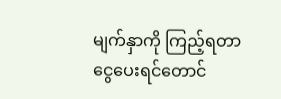မျက်နှာကို ကြည့်ရတာ ငွေပေးရင်တောင်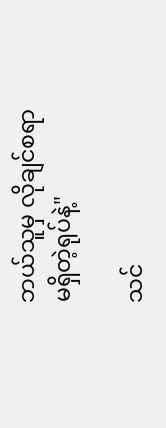ဘယ်သူမှ လိုချင်စရာ မရှိတဲ့ရုပ်နဲ့"

သင်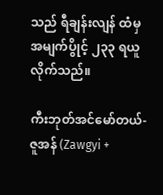သည် ရီချန်းလျန် ထံမှ အမျက်ပွိုင့် ၂၃၃ ရယူလိုက်သည်။

ကီးဘုတ်အင်မော်တယ်-ဇူအန် (Zawgyi +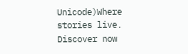Unicode)Where stories live. Discover now